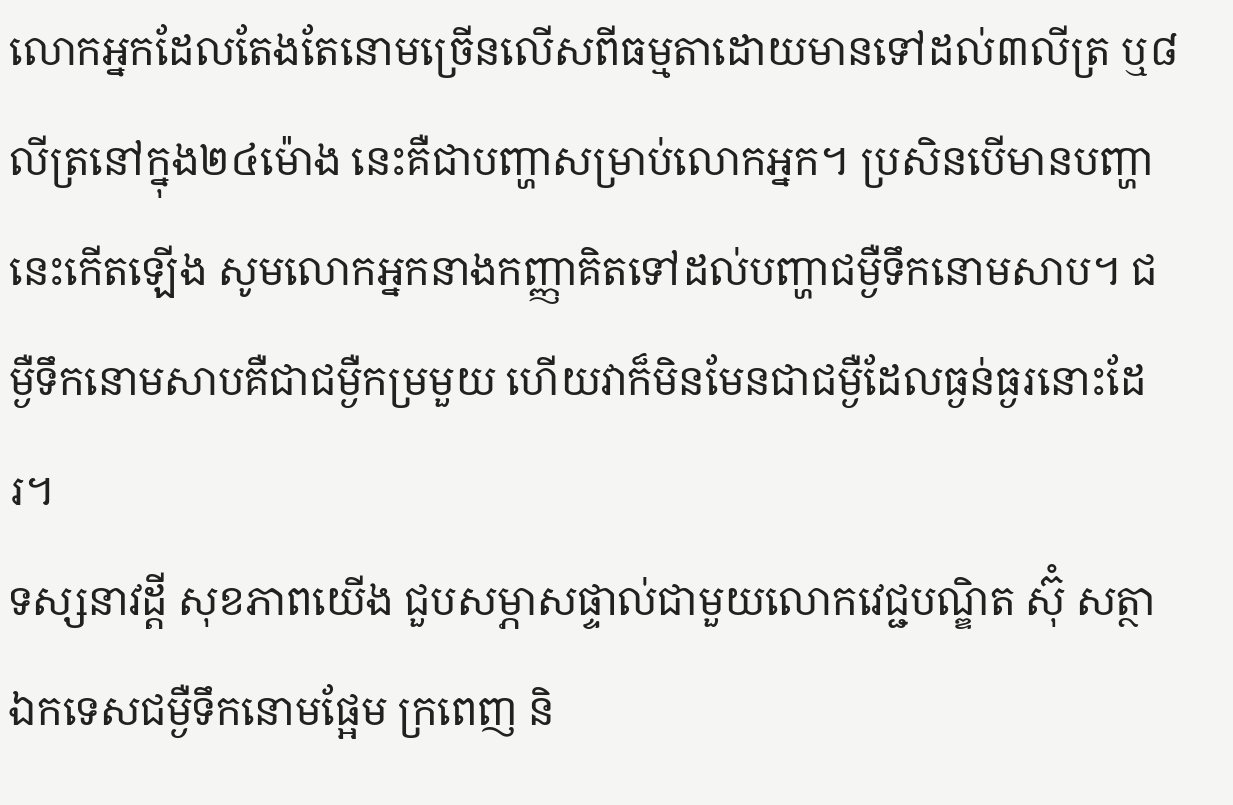លោកអ្នកដែលតែងតែនោមច្រើនលើសពីធម្មតាដោយមានទៅដល់៣លីត្រ ឬ៨លីត្រនៅក្នុង២៤ម៉ោង នេះគឺជាបញ្ហាសម្រាប់លោកអ្នក។ ប្រសិនបើមានបញ្ហានេះកើតឡើង សូមលោកអ្នកនាងកញ្ញាគិតទៅដល់បញ្ហាជម្ងឺទឹកនោមសាប។ ជម្ងឺទឹកនោមសាបគឺជាជម្ងឺកម្រមួយ ហើយវាក៏មិនមែនជាជម្ងឺដែលធ្ងន់ធ្ងរនោះដែរ។
ទស្សនាវដ្ដី សុខភាពយើង ជួបសម្ភាសផ្ទាល់ជាមួយលោកវេជ្ជបណ្ឌិត ស៊ុំ សត្ថា ឯកទេសជម្ងឺទឹកនោមផ្អែម ក្រពេញ និ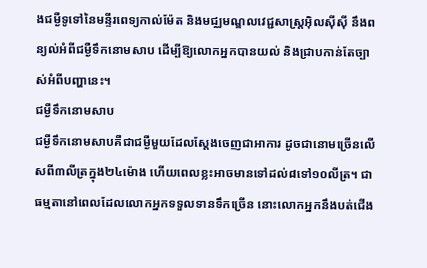ងជម្ងឺទូទៅនៃមន្ទីរពេទ្យកាល់ម៉ែត និងមជ្ឈមណ្ឌលវេជ្ជសាស្ដ្រអ៊ិលស៊ីស៊ី នឹងពន្យល់អំពីជម្ងឺទឹកនោមសាប ដើម្បីឱ្យលោកអ្នកបានយល់ និងជ្រាបកាន់តែច្បាស់អំពីបញ្ហានេះ។
ជម្ងឺទឹកនោមសាប
ជម្ងឺទឹកនោមសាបគឺជាជម្ងឺមួយដែលស្ដែងចេញជាអាការ ដូចជានោមច្រើនលើសពី៣លីត្រក្នុង២៤ម៉ោង ហើយពេលខ្លះអាចមានទៅដល់៨ទៅ១០លីត្រ។ ជាធម្មតានៅពេលដែលលោកអ្នកទទួលទានទឹកច្រើន នោះលោកអ្នកនឹងបត់ជើង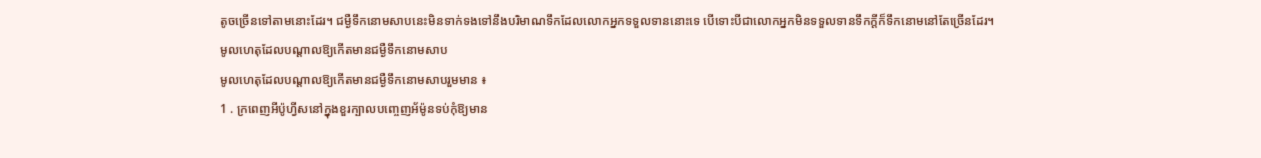តូចច្រើនទៅតាមនោះដែរ។ ជម្ងឺទឹកនោមសាបនេះមិនទាក់ទងទៅនឹងបរិមាណទឹកដែលលោកអ្នកទទួលទាននោះទេ បើទោះបីជាលោកអ្នកមិនទទួលទានទឹកក្ដីក៏ទឹកនោមនៅតែច្រើនដែរ។
មូលហេតុដែលបណ្ដាលឱ្យកើតមានជម្ងឺទឹកនោមសាប
មូលហេតុដែលបណ្ដាលឱ្យកើតមានជម្ងឺទឹកនោមសាបរួមមាន ៖
1 . ក្រពេញអីប៉ូហ្វីសនៅក្នុងខួរក្បាលបញ្ចេញអ័ម៉ូនទប់កុំឱ្យមាន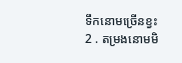ទឹកនោមច្រើនខ្វះ
2 . តម្រងនោមមិ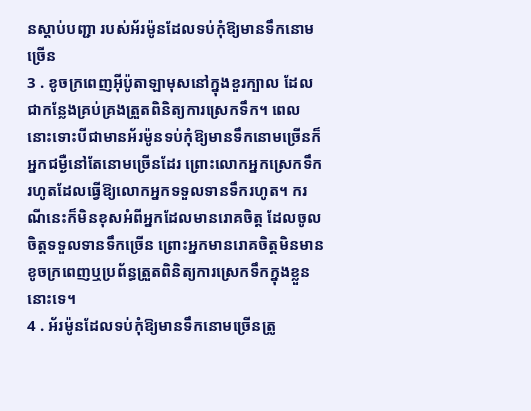នស្ដាប់បញ្ជា របស់អ័រម៉ូនដែលទប់កុំឱ្យមានទឹកនោមច្រើន
3 . ខូចក្រពេញអ៊ីប៉ូតាឡាមុសនៅក្នុងខួរក្បាល ដែលជាកន្លែងគ្រប់គ្រងត្រួតពិនិត្យការស្រេកទឹក។ ពេលនោះទោះបីជាមានអ័រម៉ូនទប់កុំឱ្យមានទឹកនោមច្រើនក៏អ្នកជម្ងឺនៅតែនោមច្រើនដែរ ព្រោះលោកអ្នកស្រេកទឹករហូតដែលធ្វើឱ្យលោកអ្នកទទួលទានទឹករហូត។ ករណីនេះក៏មិនខុសអំពីអ្នកដែលមានរោគចិត្ដ ដែលចូលចិត្ដទទួលទានទឹកច្រើន ព្រោះអ្នកមានរោគចិត្ដមិនមានខូចក្រពេញឬប្រព័ន្ធត្រួតពិនិត្យការស្រេកទឹកក្នុងខ្លួននោះទេ។
4 . អ័រម៉ូនដែលទប់កុំឱ្យមានទឹកនោមច្រើនត្រូ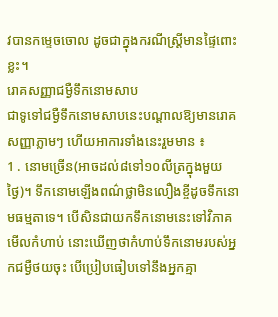វបានកម្ទេចចោល ដូចជាក្នុងករណីស្ដ្រីមានផ្ទៃពោះខ្លះ។
រោគសញ្ញាជម្ងឺទឹកនោមសាប
ជាទូទៅជម្ងឺទឹកនោមសាបនេះបណ្ដាលឱ្យមានរោគសញ្ញាភ្លាមៗ ហើយអាការទាំងនេះរួមមាន ៖
1 . នោមច្រើន(អាចដល់៨ទៅ១០លីត្រក្នុងមួយថ្ងៃ)។ ទឹកនោមឡើងពណ៌ថ្លាមិនលឿងខ្ចីដូចទឹកនោមធម្មតាទេ។ បើសិនជាយកទឹកនោមនេះទៅវិភាគមើលកំហាប់ នោះឃើញថាកំហាប់ទឹកនោមរបស់អ្នកជម្ងឺថយចុះ បើប្រៀបធៀបទៅនឹងអ្នកគ្មា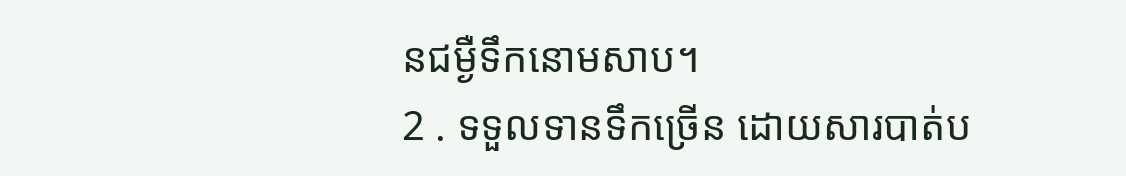នជម្ងឺទឹកនោមសាប។
2 . ទទួលទានទឹកច្រើន ដោយសារបាត់ប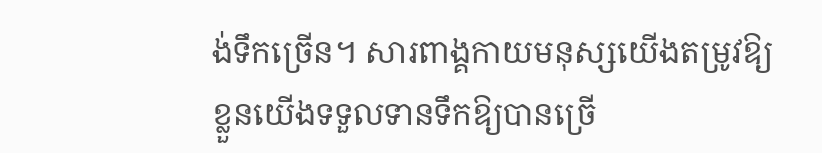ង់ទឹកច្រើន។ សារពាង្គកាយមនុស្សយើងតម្រូវឱ្យខ្លួនយើងទទួលទានទឹកឱ្យបានច្រើ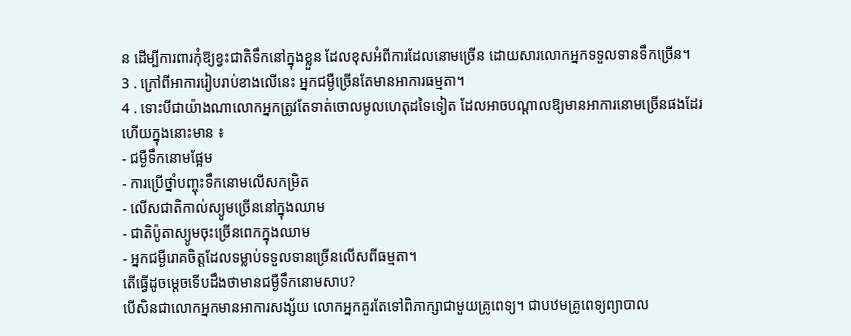ន ដើម្បីការពារកុំឱ្យខ្វះជាតិទឹកនៅក្នុងខ្លួន ដែលខុសអំពីការដែលនោមច្រើន ដោយសារលោកអ្នកទទួលទានទឹកច្រើន។
3 . ក្រៅពីអាការរៀបរាប់ខាងលើនេះ អ្នកជម្ងឺច្រើនតែមានអាការធម្មតា។
4 . ទោះបីជាយ៉ាងណាលោកអ្នកត្រូវតែទាត់ចោលមូលហេតុដទៃទៀត ដែលអាចបណ្ដាលឱ្យមានអាការនោមច្រើនផងដែរ ហើយក្នុងនោះមាន ៖
- ជម្ងឺទឹកនោមផ្អែម
- ការប្រើថ្នាំបញ្ចុះទឹកនោមលើសកម្រិត
- លើសជាតិកាល់ស្យូមច្រើននៅក្នុងឈាម
- ជាតិប៉ូតាស្យូមចុះច្រើនពេកក្នុងឈាម
- អ្នកជម្ងឺរោគចិត្ដដែលទម្លាប់ទទួលទានច្រើនលើសពីធម្មតា។
តើធ្វើដូចម្ដេចទើបដឹងថាមានជម្ងឺទឹកនោមសាប?
បើសិនជាលោកអ្នកមានអាការសង្ស័យ លោកអ្នកគួរតែទៅពិភាក្សាជាមួយគ្រូពេទ្យ។ ជាបឋមគ្រូពេទ្យព្យាបាល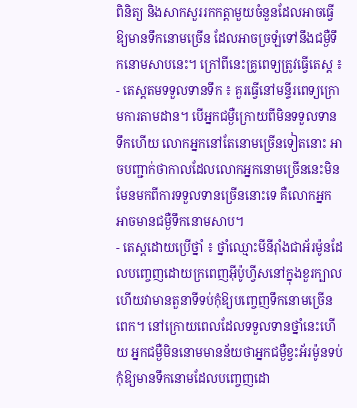ពិនិត្យ និងសាកសួររកកត្ដាមួយចំនួនដែលអាចធ្វើឱ្យមានទឹកនោមច្រើន ដែលអាចច្រឡំទៅនឹងជម្ងឺទឹកនោមសាបនេះ។ ក្រៅពីនេះគ្រូពេទ្យត្រូវធ្វើតេស្ដ ៖
- តេស្ដតមទទួលទានទឹក ៖ គួរធ្វើនៅមន្ទីរពេទ្យក្រោមការតាមដាន។ បើអ្នកជម្ងឺក្រោយពីមិនទទួលទានទឹកហើយ លោកអ្នកនៅតែនោមច្រើនទៀតនោះ អាចបញ្ជាក់ថាកាលដែលលោកអ្នកនោមច្រើននេះមិនមែនមកពីការទទួលទានច្រើននោះទេ គឺលោកអ្នកអាចមានជម្ងឺទឹកនោមសាប។
- តេស្ដដោយប្រើថ្នាំ ៖ ថ្នាំឈ្មោះមីនីរ៉ាំងជាអ័រម៉ូនដែលបញ្ចេញដោយក្រពេញអ៊ីប៉ូហ្វីសនៅក្នុងខួរក្បាល ហើយវាមានតួនាទីទប់កុំឱ្យបញ្ចេញទឹកនោមច្រើនពេក។ នៅក្រោយពេលដែលទទួលទានថ្នាំនេះហើយ អ្នកជម្ងឺមិននោមមានន័យថាអ្នកជម្ងឺខ្វះអ័រម៉ូនទប់កុំឱ្យមានទឹកនោមដែលបញ្ចេញដោ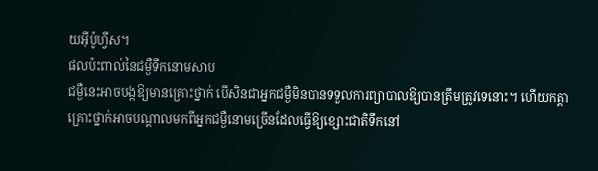យអ៊ីប៉ូហ្វីស។
ផលប៉ះពាល់នៃជម្ងឺទឹកនោមសាប
ជម្ងឺនេះអាចបង្កឱ្យមានគ្រោះថ្នាក់ បើសិនជាអ្នកជម្ងឺមិនបានទទួលការព្យាបាលឱ្យបានត្រឹមត្រូវទេនោះ។ ហើយកត្ដាគ្រោះថ្នាក់អាចបណ្ដាលមកពីអ្នកជម្ងឺនោមច្រើនដែលធ្វើឱ្យខ្សោះជាតិទឹកនៅ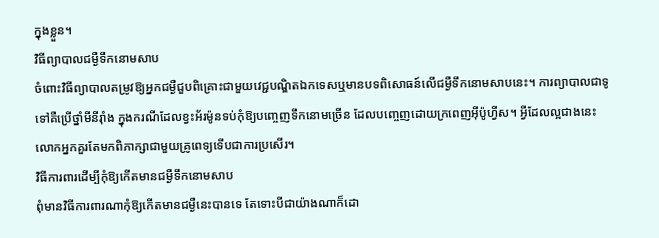ក្នុងខ្លួន។
វិធីព្យាបាលជម្ងឺទឹកនោមសាប
ចំពោះវិធីព្យាបាលតម្រូវឱ្យអ្នកជម្ងឺជួបពិគ្រោះជាមួយវេជ្ជបណ្ឌិតឯកទេសឬមានបទពិសោធន៍លើជម្ងឺទឹកនោមសាបនេះ។ ការព្យាបាលជាទូទៅគឺប្រើថ្នាំមីនីរ៉ាំង ក្នុងករណីដែលខ្វះអ័រម៉ូនទប់កុំឱ្យបញ្ចេញទឹកនោមច្រើន ដែលបញ្ចេញដោយក្រពេញអ៊ីប៉ូហ្វីស។ អ្វីដែលល្អជាងនេះ លោកអ្នកគួរតែមកពិភាក្សាជាមួយគ្រូពេទ្យទើបជាការប្រសើរ។
វិធីការពារដើម្បីកុំឱ្យកើតមានជម្ងឺទឹកនោមសាប
ពុំមានវិធីការពារណាកុំឱ្យកើតមានជម្ងឺនេះបានទេ តែទោះបីជាយ៉ាងណាក៏ដោ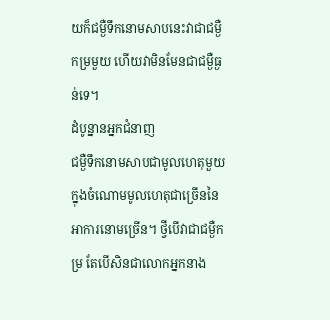យក៏ជម្ងឺទឹកនោមសាបនេះវាជាជម្ងឺកម្រមួយ ហើយវាមិនមែនជាជម្ងឺធ្ងន់ទេ។
ដំបូន្នានអ្នកជំនាញ
ជម្ងឺទឹកនោមសាបជាមូលហេតុមួយក្នុងចំណោមមូលហេតុជាច្រើននៃអាការនោមច្រើន។ ថ្វីបើវាជាជម្ងឺកម្រ តែបើសិនជាលោកអ្នកនាង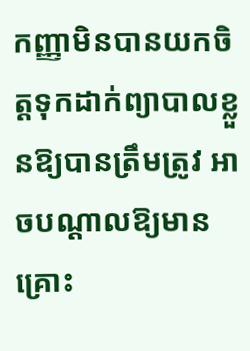កញ្ញាមិនបានយកចិត្ដទុកដាក់ព្យាបាលខ្លួនឱ្យបានត្រឹមត្រូវ អាចបណ្ដាលឱ្យមានគ្រោះ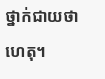ថ្នាក់ជាយថាហេតុ។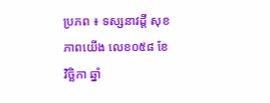ប្រភព ៖ ទស្សនាវដ្តី សុខភាពយើង លេខ០៥៨ ខែវិច្ឆិកា ឆ្នាំ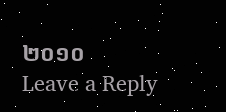២០១០
Leave a Reply